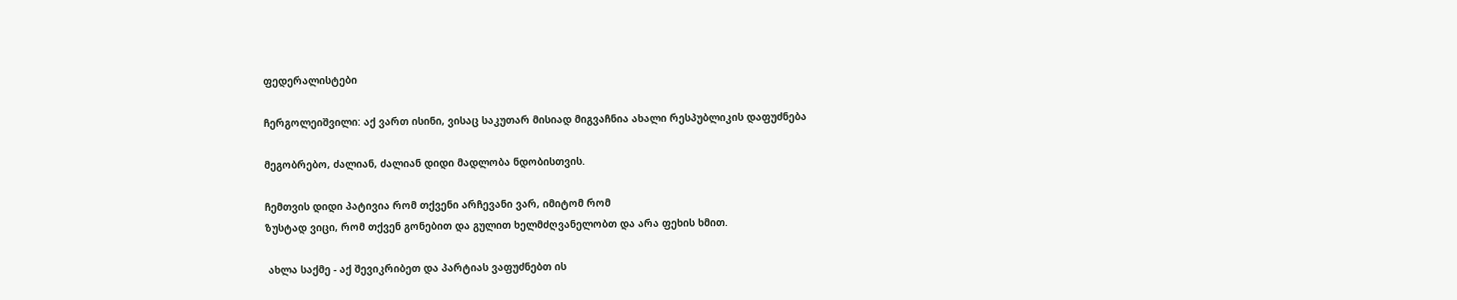ფედერალისტები

ჩერგოლეიშვილი: აქ ვართ ისინი, ვისაც საკუთარ მისიად მიგვაჩნია ახალი რესპუბლიკის დაფუძნება

მეგობრებო, ძალიან, ძალიან დიდი მადლობა ნდობისთვის.

ჩემთვის დიდი პატივია რომ თქვენი არჩევანი ვარ, იმიტომ რომ
ზუსტად ვიცი, რომ თქვენ გონებით და გულით ხელმძღვანელობთ და არა ფეხის ხმით.

 ახლა საქმე - აქ შევიკრიბეთ და პარტიას ვაფუძნებთ ის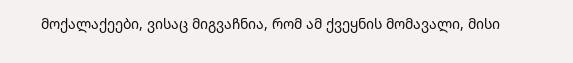მოქალაქეები, ვისაც მიგვაჩნია, რომ ამ ქვეყნის მომავალი, მისი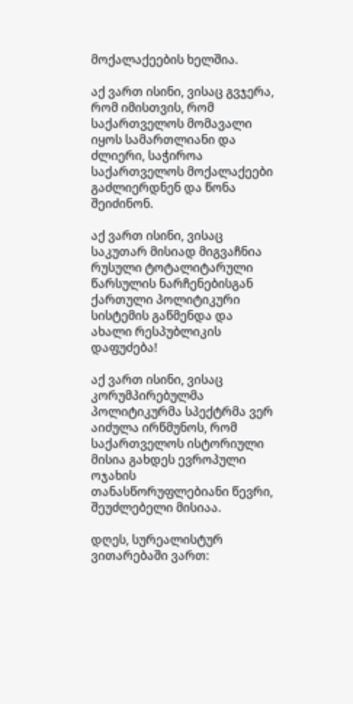მოქალაქეების ხელშია.

აქ ვართ ისინი, ვისაც გვჯერა, რომ იმისთვის, რომ საქართველოს მომავალი იყოს სამართლიანი და ძლიერი, საჭიროა საქართველოს მოქალაქეები გაძლიერდნენ და წონა შეიძინონ.

აქ ვართ ისინი, ვისაც საკუთარ მისიად მიგვაჩნია რუსული ტოტალიტარული წარსულის ნარჩენებისგან ქართული პოლიტიკური სისტემის გაწმენდა და ახალი რესპუბლიკის დაფუძება!

აქ ვართ ისინი, ვისაც კორუმპირებულმა პოლიტიკურმა სპექტრმა ვერ აიძულა ირწმუნოს, რომ საქართველოს ისტორიული მისია გახდეს ევროპული ოჯახის თანასწორუფლებიანი წევრი, შეუძლებელი მისიაა.

დღეს, სურეალისტურ ვითარებაში ვართ: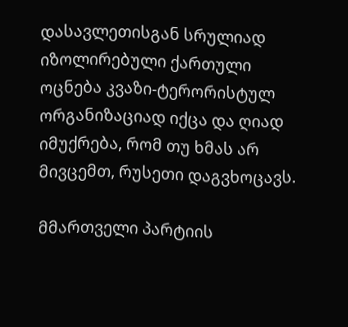დასავლეთისგან სრულიად იზოლირებული ქართული ოცნება კვაზი-ტერორისტულ ორგანიზაციად იქცა და ღიად იმუქრება, რომ თუ ხმას არ მივცემთ, რუსეთი დაგვხოცავს.

მმართველი პარტიის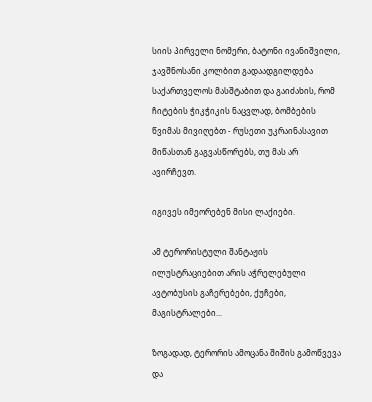სიის პირველი ნომერი, ბატონი ივანიშვილი, ჯავშნოსანი კოლბით გადაადგილდება საქართველოს მასშტაბით და გაიძახის, რომ ჩიტების ჭიკჭიკის ნაცვლად, ბომბების წვიმას მივიღებთ - რუსეთი უკრაინასავით მიწასთან გაგვასწორებს, თუ მას არ ავირჩევთ.

იგივეს იმეორებენ მისი ლაქიები.

ამ ტერორისტული შანტაჟის ილუსტრაციებით არის აჭრელებული ავტობუსის გაჩერებები, ქუჩები, მაგისტრალები...

ზოგადად, ტერორის ამოცანა შიშის გამოწვევა და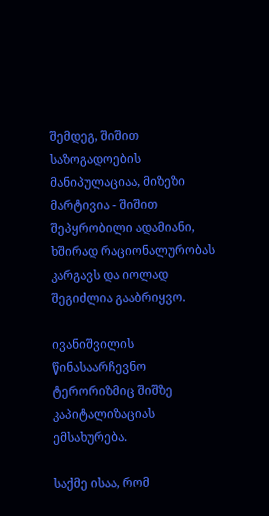შემდეგ, შიშით საზოგადოების მანიპულაციაა, მიზეზი მარტივია - შიშით შეპყრობილი ადამიანი, ხშირად რაციონალურობას კარგავს და იოლად შეგიძლია გააბრიყვო.

ივანიშვილის წინასაარჩევნო ტერორიზმიც შიშზე კაპიტალიზაციას ემსახურება.

საქმე ისაა, რომ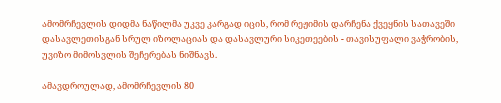ამომრჩევლის დიდმა ნაწილმა უკვე კარგად იცის, რომ რეჟიმის დარჩენა ქვეყნის სათავეში დასავლეთისგან სრულ იზოლაციას და დასავლური სიკეთეების - თავისუფალი ვაჭრობის, უვიზო მიმოსვლის შეჩერებას ნიშნავს.

ამავდროულად, ამომრჩევლის 80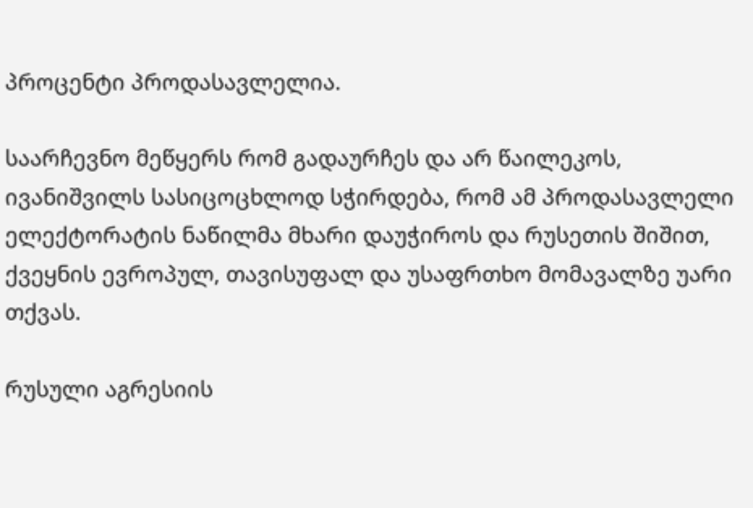პროცენტი პროდასავლელია.

საარჩევნო მეწყერს რომ გადაურჩეს და არ წაილეკოს, ივანიშვილს სასიცოცხლოდ სჭირდება, რომ ამ პროდასავლელი ელექტორატის ნაწილმა მხარი დაუჭიროს და რუსეთის შიშით, ქვეყნის ევროპულ, თავისუფალ და უსაფრთხო მომავალზე უარი თქვას.

რუსული აგრესიის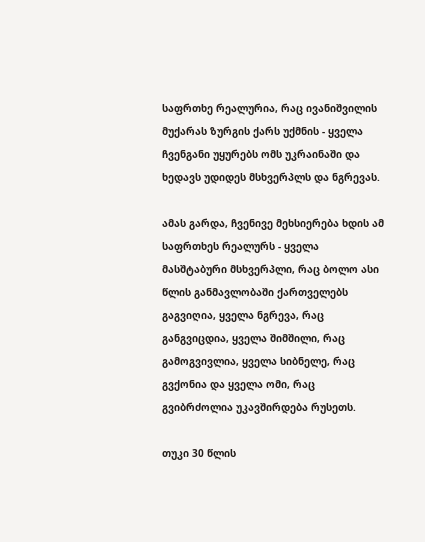საფრთხე რეალურია, რაც ივანიშვილის მუქარას ზურგის ქარს უქმნის - ყველა ჩვენგანი უყურებს ომს უკრაინაში და ხედავს უდიდეს მსხვერპლს და ნგრევას.

ამას გარდა, ჩვენივე მეხსიერება ხდის ამ საფრთხეს რეალურს - ყველა მასშტაბური მსხვერპლი, რაც ბოლო ასი წლის განმავლობაში ქართველებს გაგვიღია, ყველა ნგრევა, რაც განგვიცდია, ყველა შიმშილი, რაც გამოგვივლია, ყველა სიბნელე, რაც გვქონია და ყველა ომი, რაც გვიბრძოლია უკავშირდება რუსეთს.

თუკი 30 წლის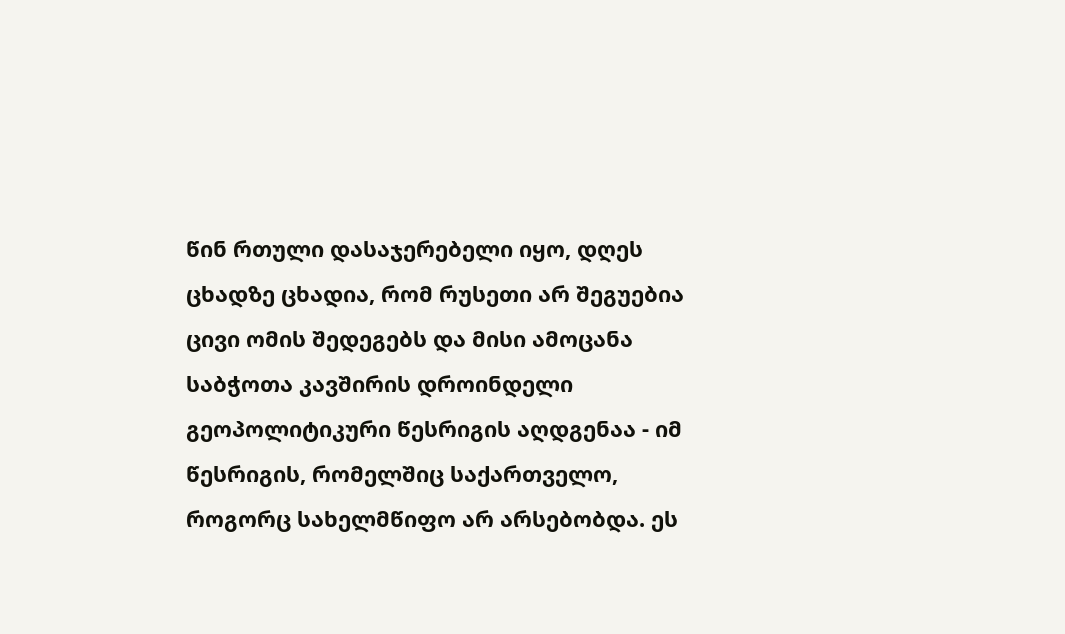წინ რთული დასაჯერებელი იყო, დღეს ცხადზე ცხადია, რომ რუსეთი არ შეგუებია ცივი ომის შედეგებს და მისი ამოცანა საბჭოთა კავშირის დროინდელი გეოპოლიტიკური წესრიგის აღდგენაა - იმ წესრიგის, რომელშიც საქართველო, როგორც სახელმწიფო არ არსებობდა. ეს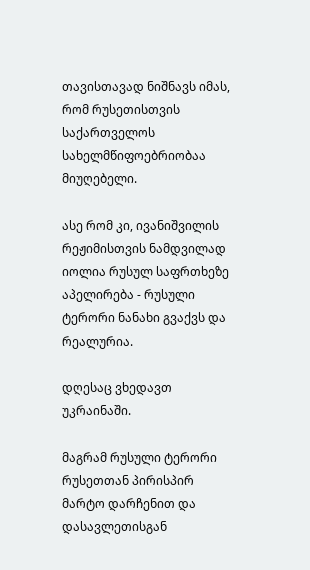თავისთავად ნიშნავს იმას, რომ რუსეთისთვის საქართველოს სახელმწიფოებრიობაა მიუღებელი.

ასე რომ კი, ივანიშვილის რეჟიმისთვის ნამდვილად იოლია რუსულ საფრთხეზე აპელირება - რუსული ტერორი ნანახი გვაქვს და რეალურია.

დღესაც ვხედავთ უკრაინაში.

მაგრამ რუსული ტერორი რუსეთთან პირისპირ მარტო დარჩენით და დასავლეთისგან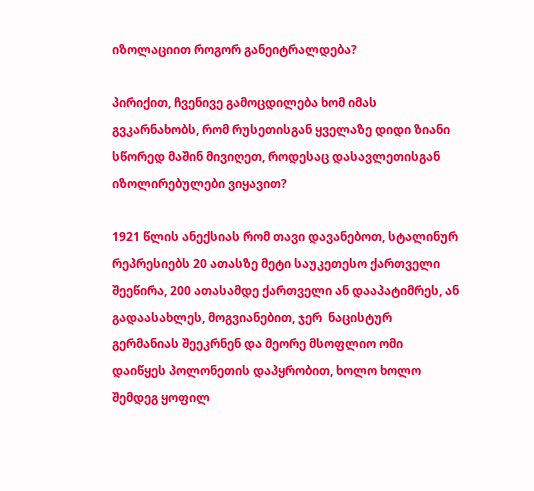იზოლაციით როგორ განეიტრალდება?

პირიქით, ჩვენივე გამოცდილება ხომ იმას გვკარნახობს, რომ რუსეთისგან ყველაზე დიდი ზიანი სწორედ მაშინ მივიღეთ, როდესაც დასავლეთისგან იზოლირებულები ვიყავით?

1921 წლის ანექსიას რომ თავი დავანებოთ, სტალინურ რეპრესიებს 20 ათასზე მეტი საუკეთესო ქართველი შეეწირა, 200 ათასამდე ქართველი ან დააპატიმრეს, ან გადაასახლეს, მოგვიანებით, ჯერ  ნაცისტურ გერმანიას შეეკრნენ და მეორე მსოფლიო ომი დაიწყეს პოლონეთის დაპყრობით, ხოლო ხოლო შემდეგ ყოფილ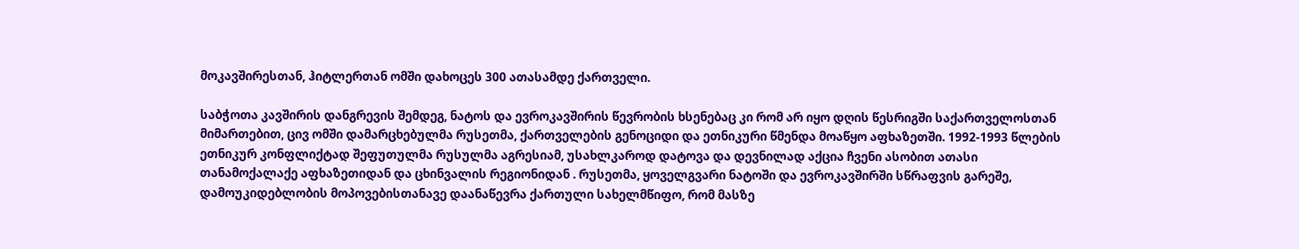მოკავშირესთან, ჰიტლერთან ომში დახოცეს 300 ათასამდე ქართველი.

საბჭოთა კავშირის დანგრევის შემდეგ, ნატოს და ევროკავშირის წევრობის ხსენებაც კი რომ არ იყო დღის წესრიგში საქართველოსთან მიმართებით, ცივ ომში დამარცხებულმა რუსეთმა, ქართველების გენოციდი და ეთნიკური წმენდა მოაწყო აფხაზეთში. 1992-1993 წლების ეთნიკურ კონფლიქტად შეფუთულმა რუსულმა აგრესიამ, უსახლკაროდ დატოვა და დევნილად აქცია ჩვენი ასობით ათასი  თანამოქალაქე აფხაზეთიდან და ცხინვალის რეგიონიდან . რუსეთმა, ყოველგვარი ნატოში და ევროკავშირში სწრაფვის გარეშე, დამოუკიდებლობის მოპოვებისთანავე დაანაწევრა ქართული სახელმწიფო, რომ მასზე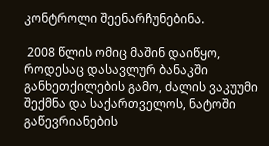კონტროლი შეენარჩუნებინა.

 2008 წლის ომიც მაშინ დაიწყო, როდესაც დასავლურ ბანაკში განხეთქილების გამო, ძალის ვაკუუმი შექმნა და საქართველოს, ნატოში გაწევრიანების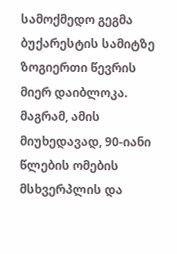სამოქმედო გეგმა ბუქარესტის სამიტზე ზოგიერთი წევრის მიერ დაიბლოკა. მაგრამ, ამის მიუხედავად, 90-იანი წლების ომების მსხვერპლის და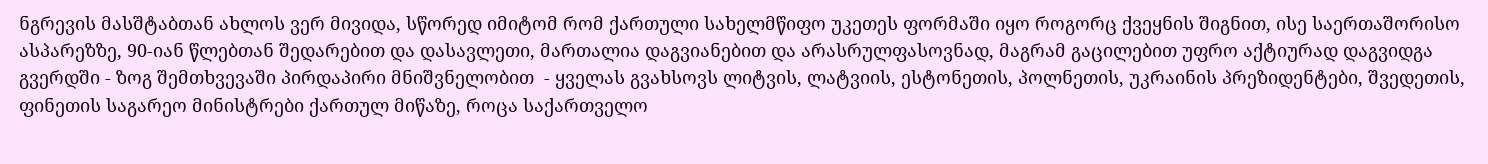ნგრევის მასშტაბთან ახლოს ვერ მივიდა, სწორედ იმიტომ რომ ქართული სახელმწიფო უკეთეს ფორმაში იყო როგორც ქვეყნის შიგნით, ისე საერთაშორისო ასპარეზზე, 90-იან წლებთან შედარებით და დასავლეთი, მართალია დაგვიანებით და არასრულფასოვნად, მაგრამ გაცილებით უფრო აქტიურად დაგვიდგა გვერდში - ზოგ შემთხვევაში პირდაპირი მნიშვნელობით  - ყველას გვახსოვს ლიტვის, ლატვიის, ესტონეთის, პოლნეთის, უკრაინის პრეზიდენტები, შვედეთის, ფინეთის საგარეო მინისტრები ქართულ მიწაზე, როცა საქართველო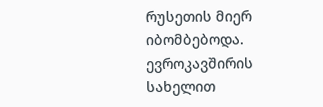რუსეთის მიერ იბომბებოდა. ევროკავშირის სახელით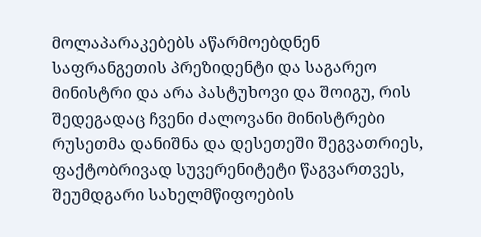მოლაპარაკებებს აწარმოებდნენ საფრანგეთის პრეზიდენტი და საგარეო მინისტრი და არა პასტუხოვი და შოიგუ, რის შედეგადაც ჩვენი ძალოვანი მინისტრები რუსეთმა დანიშნა და დესეთეში შეგვათრიეს, ფაქტობრივად სუვერენიტეტი წაგვართვეს, შეუმდგარი სახელმწიფოების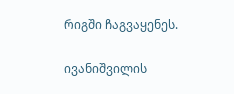რიგში ჩაგვაყენეს.

ივანიშვილის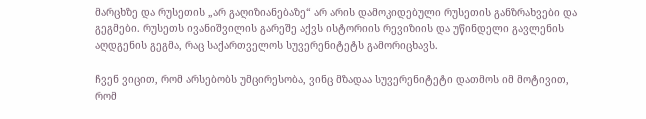მარცხზე და რუსეთის „არ გაღიზიანებაზე“ არ არის დამოკიდებული რუსეთის განზრახვები და გეგმები. რუსეთს ივანიშვილის გარეშე აქვს ისტორიის რევიზიის და უწინდელი გავლენის აღდგენის გეგმა, რაც საქართველოს სუვერენიტეტს გამორიცხავს.

ჩვენ ვიცით, რომ არსებობს უმცირესობა, ვინც მზადაა სუვერენიტეტი დათმოს იმ მოტივით, რომ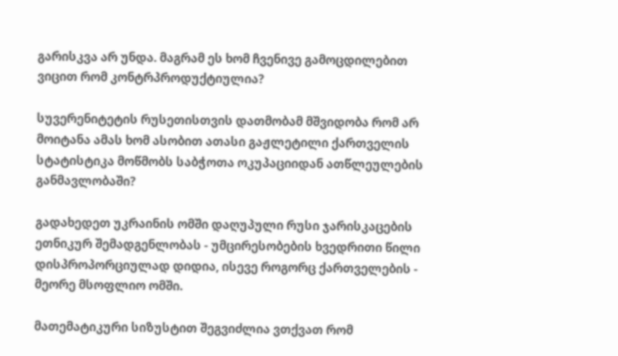გარისკვა არ უნდა. მაგრამ ეს ხომ ჩვენივე გამოცდილებით ვიცით რომ კონტრპროდუქტიულია?

სუვერენიტეტის რუსეთისთვის დათმობამ მშვიდობა რომ არ მოიტანა ამას ხომ ასობით ათასი გაჟლეტილი ქართველის სტატისტიკა მოწმობს საბჭოთა ოკუპაციიდან ათწლეულების განმავლობაში?

გადახედეთ უკრაინის ომში დაღუპული რუსი ჯარისკაცების ეთნიკურ შემადგენლობას - უმცირესობების ხვედრითი წილი დისპროპორციულად დიდია, ისევე როგორც ქართველების - მეორე მსოფლიო ომში.

მათემატიკური სიზუსტით შეგვიძლია ვთქვათ რომ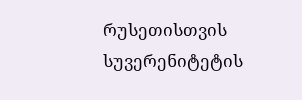რუსეთისთვის სუვერენიტეტის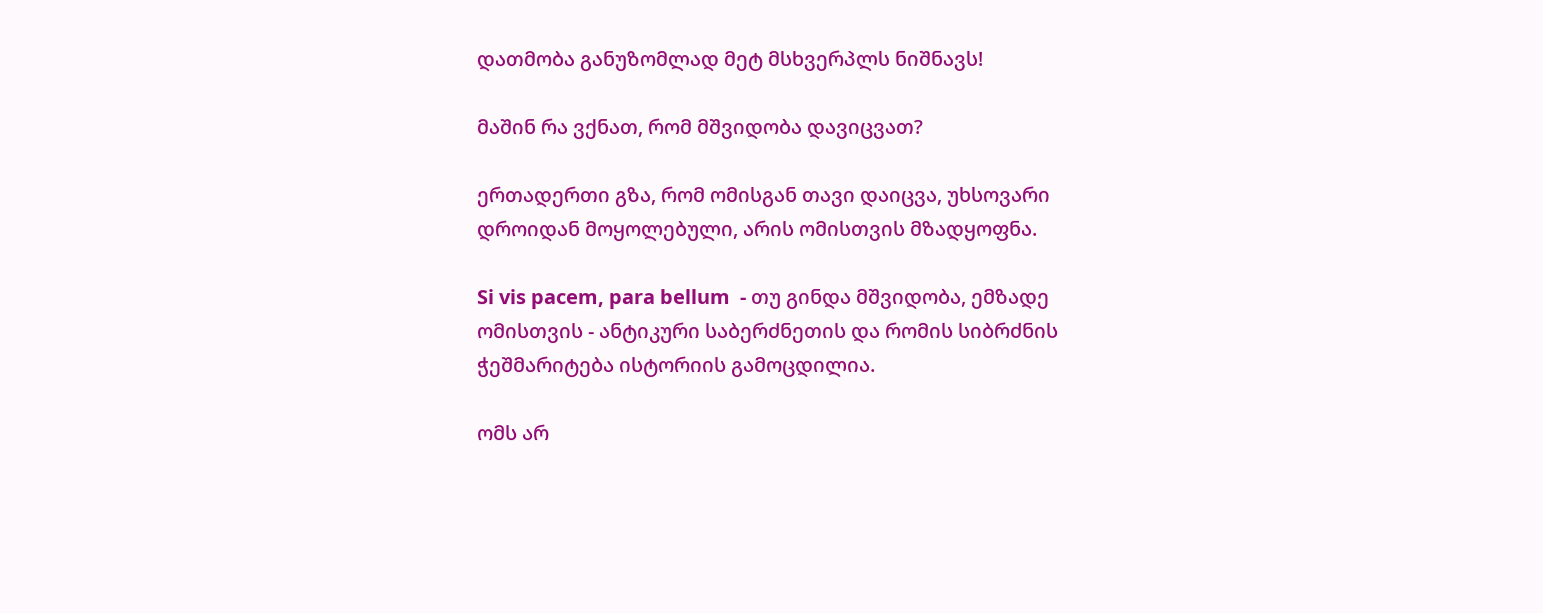დათმობა განუზომლად მეტ მსხვერპლს ნიშნავს!

მაშინ რა ვქნათ, რომ მშვიდობა დავიცვათ?

ერთადერთი გზა, რომ ომისგან თავი დაიცვა, უხსოვარი დროიდან მოყოლებული, არის ომისთვის მზადყოფნა.

Si vis pacem, para bellum  - თუ გინდა მშვიდობა, ემზადე ომისთვის - ანტიკური საბერძნეთის და რომის სიბრძნის ჭეშმარიტება ისტორიის გამოცდილია.

ომს არ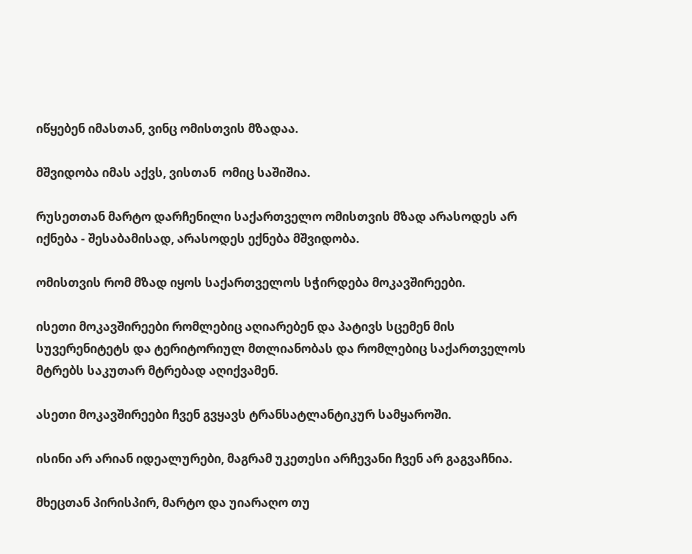იწყებენ იმასთან, ვინც ომისთვის მზადაა.

მშვიდობა იმას აქვს, ვისთან  ომიც საშიშია.

რუსეთთან მარტო დარჩენილი საქართველო ომისთვის მზად არასოდეს არ იქნება - შესაბამისად, არასოდეს ექნება მშვიდობა.

ომისთვის რომ მზად იყოს საქართველოს სჭირდება მოკავშირეები.

ისეთი მოკავშირეები რომლებიც აღიარებენ და პატივს სცემენ მის სუვერენიტეტს და ტერიტორიულ მთლიანობას და რომლებიც საქართველოს მტრებს საკუთარ მტრებად აღიქვამენ.

ასეთი მოკავშირეები ჩვენ გვყავს ტრანსატლანტიკურ სამყაროში.

ისინი არ არიან იდეალურები, მაგრამ უკეთესი არჩევანი ჩვენ არ გაგვაჩნია.

მხეცთან პირისპირ, მარტო და უიარაღო თუ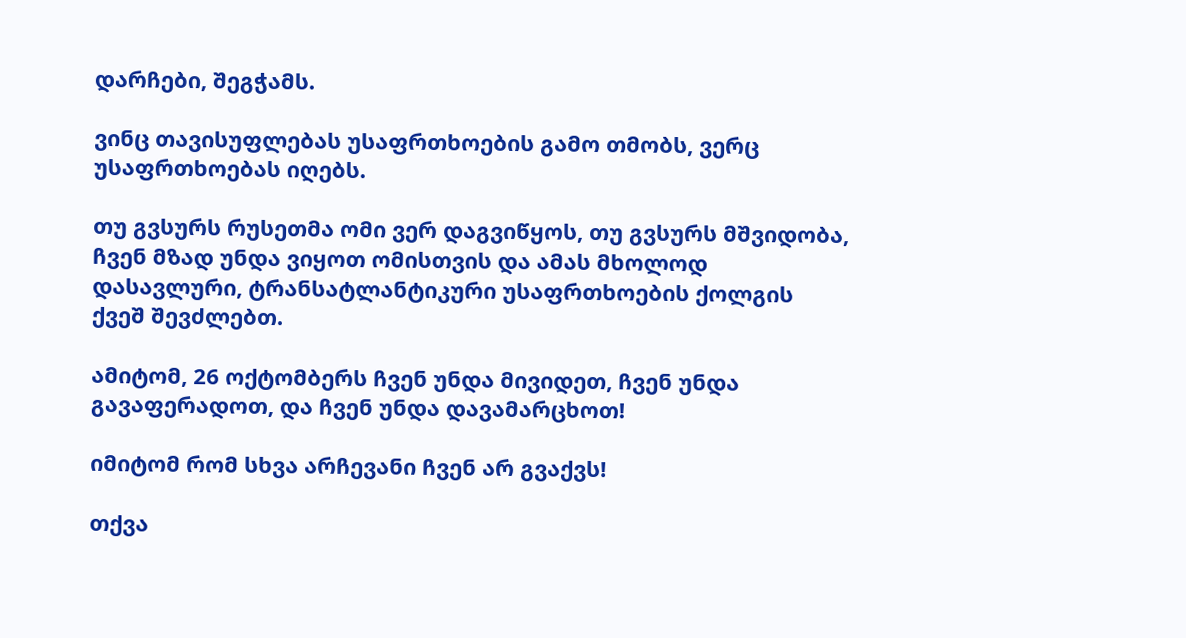დარჩები, შეგჭამს.

ვინც თავისუფლებას უსაფრთხოების გამო თმობს, ვერც უსაფრთხოებას იღებს.

თუ გვსურს რუსეთმა ომი ვერ დაგვიწყოს, თუ გვსურს მშვიდობა, ჩვენ მზად უნდა ვიყოთ ომისთვის და ამას მხოლოდ დასავლური, ტრანსატლანტიკური უსაფრთხოების ქოლგის ქვეშ შევძლებთ.

ამიტომ, 26 ოქტომბერს ჩვენ უნდა მივიდეთ, ჩვენ უნდა გავაფერადოთ, და ჩვენ უნდა დავამარცხოთ!

იმიტომ რომ სხვა არჩევანი ჩვენ არ გვაქვს!

თქვა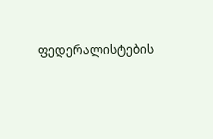ფედერალისტების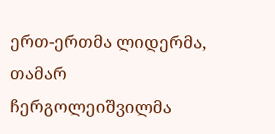ერთ-ერთმა ლიდერმა, თამარ ჩერგოლეიშვილმა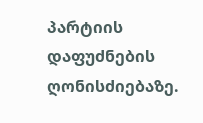პარტიის დაფუძნების ღონისძიებაზე.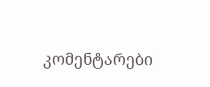კომენტარები